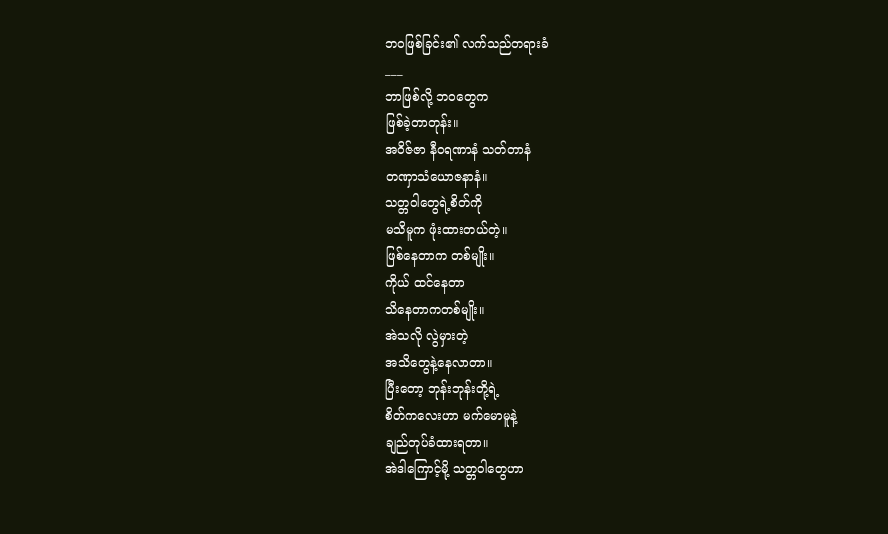ဘဝဖြစ်ခြင်း၏ လက်သည်တရားခံ
___
ဘာဖြစ်လို့ ဘဝတွေက
ဖြစ်ခဲ့တာတုန်း။
အဝိဇ်ဇာ နီဝရဏာနံ သတ်တာနံ
တဏှာသံယောဇနာနံ။
သတ္တဝါတွေရဲ့စိတ်ကို
မသိမူက ဖုံးထားတယ်တဲ့။
ဖြစ်နေတာက တစ်မျိုး။
ကိုယ် ထင်နေတာ
သိနေတာကတစ်မျိုး။
အဲသလို လွဲမှားတဲ့
အသိတွေနဲ့နေလာတာ။
ပြီးတော့ ဘုန်းဘုန်းတို့ရဲ့
စိတ်ကလေးဟာ မက်မောမူနဲ့
ချည်တုပ်ခံထားရတာ။
အဲဒါကြောင့်မို့ သတ္တဝါတွေဟာ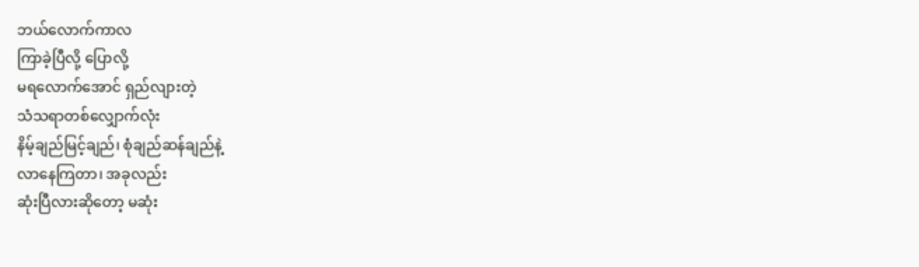ဘယ်လောက်ကာလ
ကြာခဲ့ပြီလို့ ပြောလို့
မရလောက်အောင် ရှည်လျားတဲ့
သံသရာတစ်လျှောက်လုံး
နိမ့်ချည်မြင့်ချည်၊ စုံချည်ဆန်ချည်နဲ့
လာနေကြတာ၊ အခုလည်း
ဆုံးပြီလားဆိုတော့ မဆုံး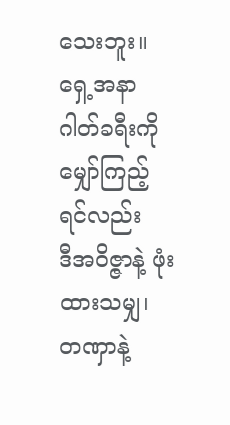သေးဘူး။
ရှေ့အနာဂါတ်ခရီးကို
မျှော်ကြည့်ရင်လည်း
ဒီအဝိဇ္ဇာနဲ့ ဖုံးထားသမျှ၊
တဏှာနဲ့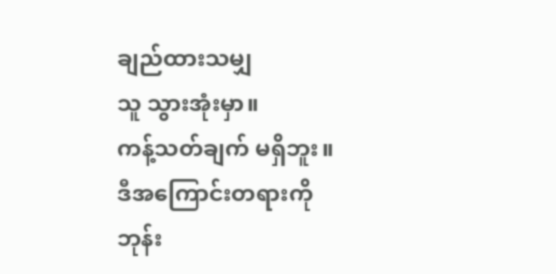ချည်ထားသမျှ
သူ သွားအုံးမှာ။
ကန့်သတ်ချက် မရှိဘူး။
ဒီအကြောင်းတရားကို
ဘုန်း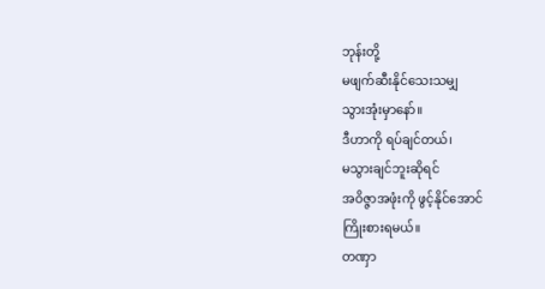ဘုန်းတို့
မဖျက်ဆီးနိုင်သေးသမျှ
သွားအုံးမှာနော်။
ဒီဟာကို ရပ်ချင်တယ်၊
မသွားချင်ဘူးဆိုရင်
အဝိဇ္ဇာအဖုံးကို ဖွင့်နိုင်အောင်
ကြိုးစားရမယ်။
တဏှာ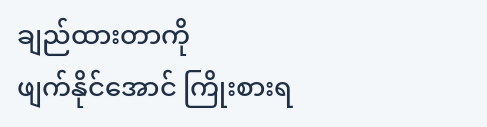ချည်ထားတာကို
ဖျက်နိုင်အောင် ကြိုးစားရ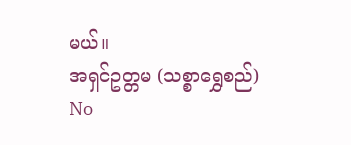မယ်။
အရှင်ဥတ္တမ (သစ္စာရွှေစည်)
No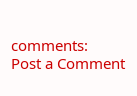comments:
Post a Comment